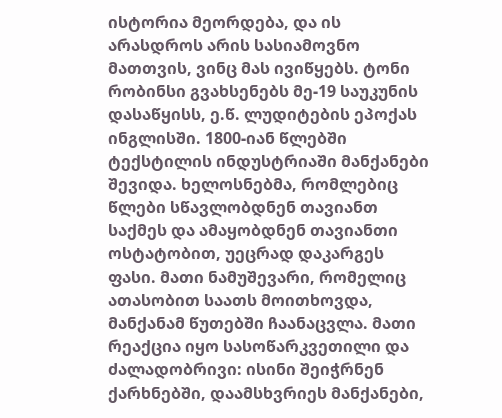ისტორია მეორდება, და ის არასდროს არის სასიამოვნო მათთვის, ვინც მას ივიწყებს. ტონი რობინსი გვახსენებს მე-19 საუკუნის დასაწყისს, ე.წ. ლუდიტების ეპოქას ინგლისში. 1800-იან წლებში ტექსტილის ინდუსტრიაში მანქანები შევიდა. ხელოსნებმა, რომლებიც წლები სწავლობდნენ თავიანთ საქმეს და ამაყობდნენ თავიანთი ოსტატობით, უეცრად დაკარგეს ფასი. მათი ნამუშევარი, რომელიც ათასობით საათს მოითხოვდა, მანქანამ წუთებში ჩაანაცვლა. მათი რეაქცია იყო სასოწარკვეთილი და ძალადობრივი: ისინი შეიჭრნენ ქარხნებში, დაამსხვრიეს მანქანები,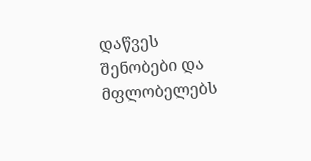დაწვეს შენობები და მფლობელებს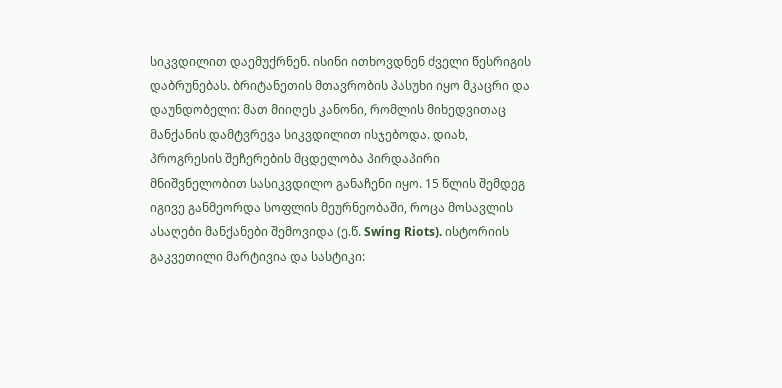სიკვდილით დაემუქრნენ. ისინი ითხოვდნენ ძველი წესრიგის დაბრუნებას. ბრიტანეთის მთავრობის პასუხი იყო მკაცრი და დაუნდობელი: მათ მიიღეს კანონი, რომლის მიხედვითაც მანქანის დამტვრევა სიკვდილით ისჯებოდა. დიახ, პროგრესის შეჩერების მცდელობა პირდაპირი მნიშვნელობით სასიკვდილო განაჩენი იყო. 15 წლის შემდეგ იგივე განმეორდა სოფლის მეურნეობაში, როცა მოსავლის ასაღები მანქანები შემოვიდა (ე.წ. Swing Riots). ისტორიის გაკვეთილი მარტივია და სასტიკი: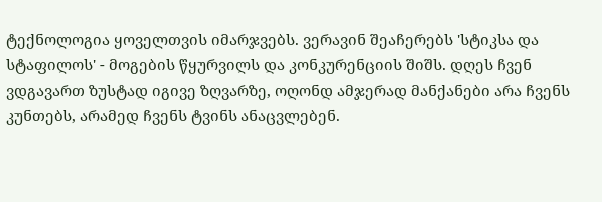ტექნოლოგია ყოველთვის იმარჯვებს. ვერავინ შეაჩერებს 'სტიკსა და სტაფილოს' - მოგების წყურვილს და კონკურენციის შიშს. დღეს ჩვენ ვდგავართ ზუსტად იგივე ზღვარზე, ოღონდ ამჯერად მანქანები არა ჩვენს კუნთებს, არამედ ჩვენს ტვინს ანაცვლებენ.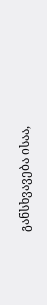განსხვავება ისაა,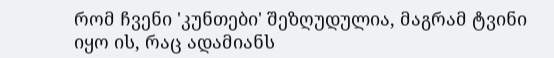რომ ჩვენი 'კუნთები' შეზღუდულია, მაგრამ ტვინი იყო ის, რაც ადამიანს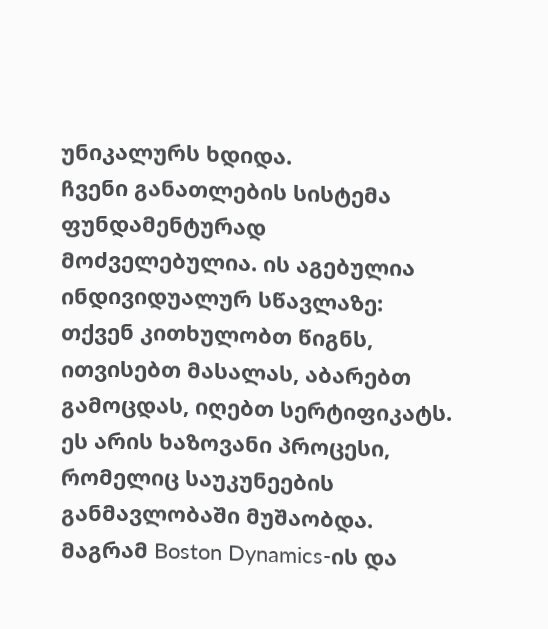უნიკალურს ხდიდა.
ჩვენი განათლების სისტემა ფუნდამენტურად მოძველებულია. ის აგებულია ინდივიდუალურ სწავლაზე: თქვენ კითხულობთ წიგნს, ითვისებთ მასალას, აბარებთ გამოცდას, იღებთ სერტიფიკატს. ეს არის ხაზოვანი პროცესი, რომელიც საუკუნეების განმავლობაში მუშაობდა. მაგრამ Boston Dynamics-ის და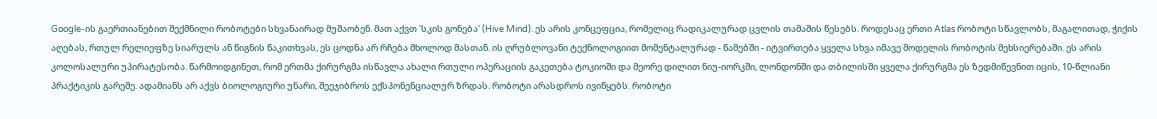Google-ის გაერთიანებით შექმნილი რობოტები სხვანაირად მუშაობენ. მათ აქვთ 'სკის გონება' (Hive Mind). ეს არის კონცეფცია, რომელიც რადიკალურად ცვლის თამაშის წესებს. როდესაც ერთი Atlas რობოტი სწავლობს, მაგალითად, ჭიქის აღებას, რთულ რელიეფზე სიარულს ან წიგნის წაკითხვას, ეს ცოდნა არ რჩება მხოლოდ მასთან. ის ღრუბლოვანი ტექნოლოგიით მომენტალურად - წამებში - იტვირთება ყველა სხვა იმავე მოდელის რობოტის მეხსიერებაში. ეს არის კოლოსალური უპირატესობა. წარმოიდგინეთ, რომ ერთმა ქირურგმა ისწავლა ახალი რთული ოპერაციის გაკეთება ტოკიოში და მეორე დილით ნიუ-იორკში, ლონდონში და თბილისში ყველა ქირურგმა ეს ზედმიწევნით იცის, 10-წლიანი პრაქტიკის გარეშე. ადამიანს არ აქვს ბიოლოგიური უნარი, შეეჯიბროს ექსპონენციალურ ზრდას. რობოტი არასდროს ივიწყებს. რობოტი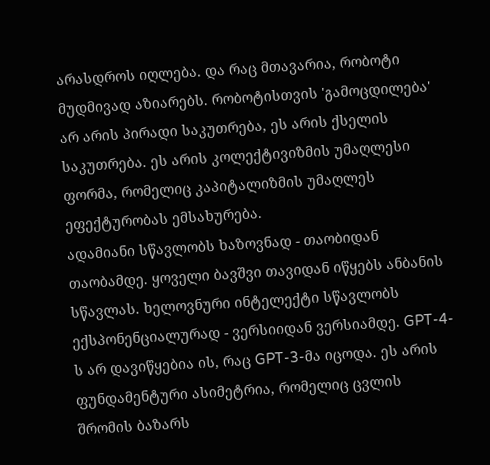არასდროს იღლება. და რაც მთავარია, რობოტი მუდმივად აზიარებს. რობოტისთვის 'გამოცდილება' არ არის პირადი საკუთრება, ეს არის ქსელის საკუთრება. ეს არის კოლექტივიზმის უმაღლესი ფორმა, რომელიც კაპიტალიზმის უმაღლეს ეფექტურობას ემსახურება.
ადამიანი სწავლობს ხაზოვნად - თაობიდან თაობამდე. ყოველი ბავშვი თავიდან იწყებს ანბანის სწავლას. ხელოვნური ინტელექტი სწავლობს ექსპონენციალურად - ვერსიიდან ვერსიამდე. GPT-4-ს არ დავიწყებია ის, რაც GPT-3-მა იცოდა. ეს არის ფუნდამენტური ასიმეტრია, რომელიც ცვლის შრომის ბაზარს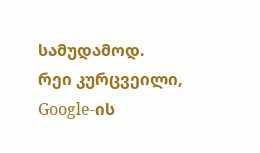სამუდამოდ.
რეი კურცვეილი, Google-ის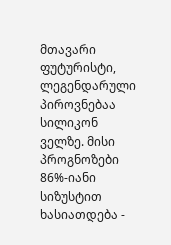მთავარი ფუტურისტი, ლეგენდარული პიროვნებაა სილიკონ ველზე. მისი პროგნოზები 86%-იანი სიზუსტით ხასიათდება -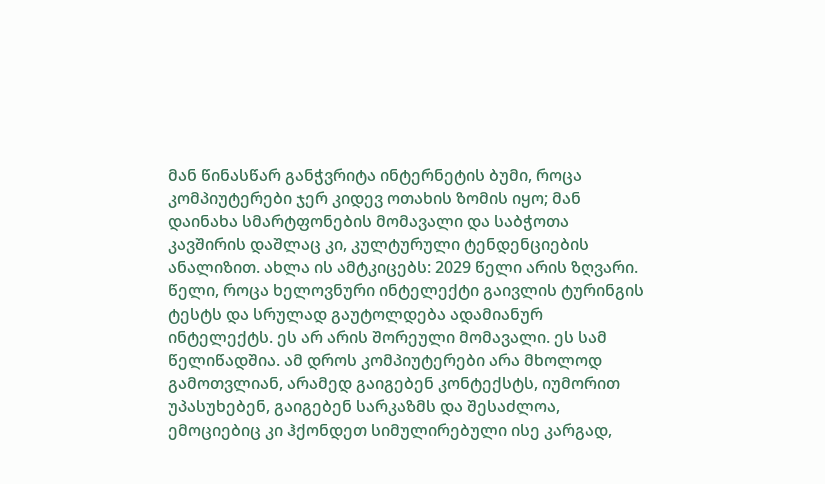მან წინასწარ განჭვრიტა ინტერნეტის ბუმი, როცა კომპიუტერები ჯერ კიდევ ოთახის ზომის იყო; მან დაინახა სმარტფონების მომავალი და საბჭოთა კავშირის დაშლაც კი, კულტურული ტენდენციების ანალიზით. ახლა ის ამტკიცებს: 2029 წელი არის ზღვარი. წელი, როცა ხელოვნური ინტელექტი გაივლის ტურინგის ტესტს და სრულად გაუტოლდება ადამიანურ ინტელექტს. ეს არ არის შორეული მომავალი. ეს სამ წელიწადშია. ამ დროს კომპიუტერები არა მხოლოდ გამოთვლიან, არამედ გაიგებენ კონტექსტს, იუმორით უპასუხებენ, გაიგებენ სარკაზმს და შესაძლოა, ემოციებიც კი ჰქონდეთ სიმულირებული ისე კარგად,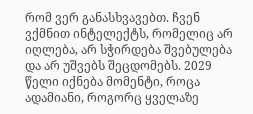რომ ვერ განასხვავებთ. ჩვენ ვქმნით ინტელექტს, რომელიც არ იღლება, არ სჭირდება შვებულება და არ უშვებს შეცდომებს. 2029 წელი იქნება მომენტი, როცა ადამიანი, როგორც ყველაზე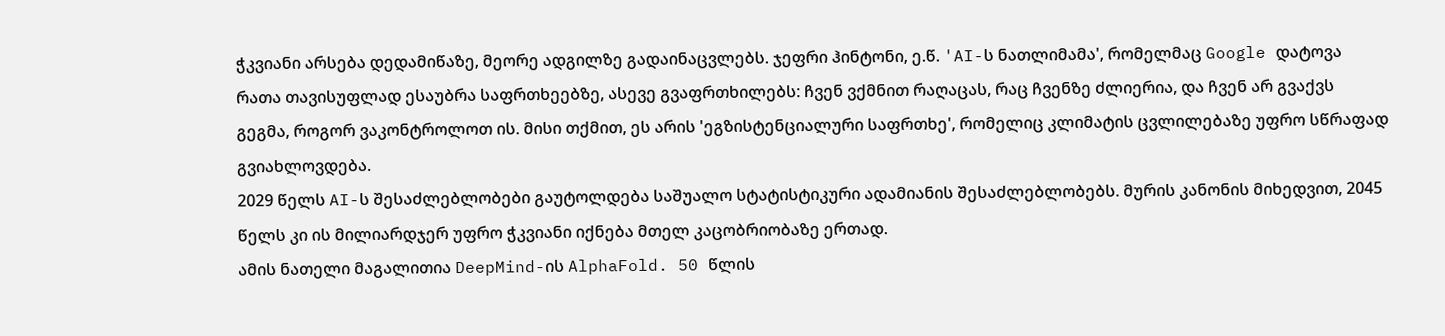ჭკვიანი არსება დედამიწაზე, მეორე ადგილზე გადაინაცვლებს. ჯეფრი ჰინტონი, ე.წ. 'AI-ს ნათლიმამა', რომელმაც Google დატოვა რათა თავისუფლად ესაუბრა საფრთხეებზე, ასევე გვაფრთხილებს: ჩვენ ვქმნით რაღაცას, რაც ჩვენზე ძლიერია, და ჩვენ არ გვაქვს გეგმა, როგორ ვაკონტროლოთ ის. მისი თქმით, ეს არის 'ეგზისტენციალური საფრთხე', რომელიც კლიმატის ცვლილებაზე უფრო სწრაფად გვიახლოვდება.
2029 წელს AI-ს შესაძლებლობები გაუტოლდება საშუალო სტატისტიკური ადამიანის შესაძლებლობებს. მურის კანონის მიხედვით, 2045 წელს კი ის მილიარდჯერ უფრო ჭკვიანი იქნება მთელ კაცობრიობაზე ერთად.
ამის ნათელი მაგალითია DeepMind-ის AlphaFold. 50 წლის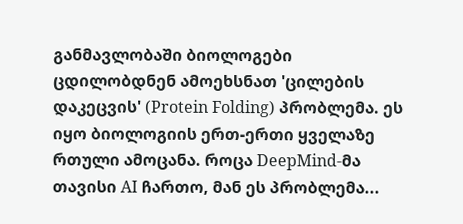განმავლობაში ბიოლოგები ცდილობდნენ ამოეხსნათ 'ცილების დაკეცვის' (Protein Folding) პრობლემა. ეს იყო ბიოლოგიის ერთ-ერთი ყველაზე რთული ამოცანა. როცა DeepMind-მა თავისი AI ჩართო, მან ეს პრობლემა...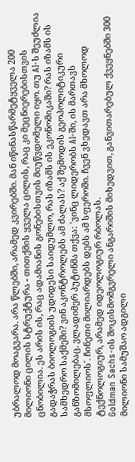უბრალოდ მოაგვარა. არა წლებში, არამედ კვირებში. მან იწინასწარმეტყველა 200 მილიონი ცილის სტრუქტურა - თითქმის ყველა ცილის, რაც კი მეცნიერებისთვის ცნობილია. ეს არის ის, რაც ადამიანის გონებისთვის მიუწვდომელი იყო. თუ AI-ს შეუძლია გადაჭრას ბიოლოგიის უდიდესი საიდუმლო, რას იზამს ის ეკონომიკაში? რას იზამს ის სამხედრო საქმეში? ვინ აკონტროლებს ამ ძალას? აქ შემოდის გეოპოლიტიკური განზომილებაც. ვლადიმერ პუტინმა თქვა: 'ვინც ლიდერობს AI-ში, ის მართავს მსოფლიოს'. ჩინეთი მილიარდებს დებს ამ სფეროში. ჩვენ ვხედავთ არა მხოლოდ ტექნოლოგიურ, არამედ იდეოლოგიურ რბოლას.
Goldman Sachs-ის შოკისმომგვრელი ანგარიშის მიხედვით, განვითარებულ ქვეყნებში 300 მილიონი სამუშაო ადგილი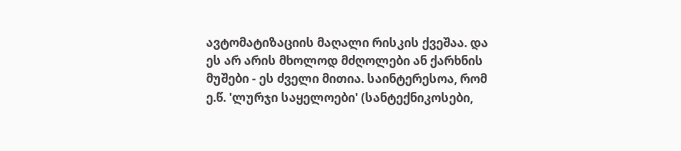ავტომატიზაციის მაღალი რისკის ქვეშაა. და ეს არ არის მხოლოდ მძღოლები ან ქარხნის მუშები - ეს ძველი მითია. საინტერესოა, რომ ე.წ. 'ლურჯი საყელოები' (სანტექნიკოსები,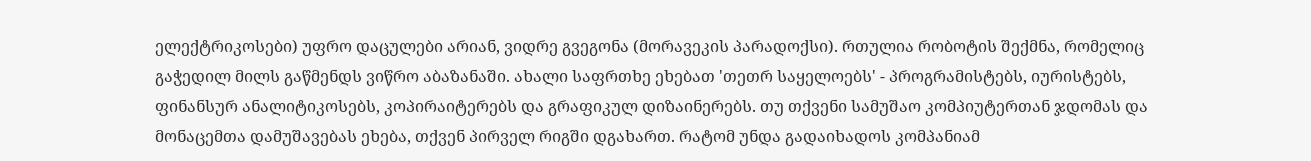ელექტრიკოსები) უფრო დაცულები არიან, ვიდრე გვეგონა (მორავეკის პარადოქსი). რთულია რობოტის შექმნა, რომელიც გაჭედილ მილს გაწმენდს ვიწრო აბაზანაში. ახალი საფრთხე ეხებათ 'თეთრ საყელოებს' - პროგრამისტებს, იურისტებს, ფინანსურ ანალიტიკოსებს, კოპირაიტერებს და გრაფიკულ დიზაინერებს. თუ თქვენი სამუშაო კომპიუტერთან ჯდომას და მონაცემთა დამუშავებას ეხება, თქვენ პირველ რიგში დგახართ. რატომ უნდა გადაიხადოს კომპანიამ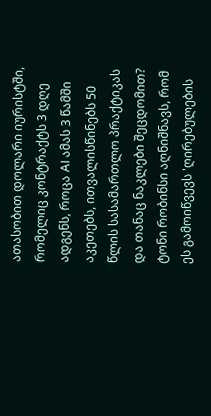ათასობით დოლარი იურისტში, რომელიც კონტრაქტს 3 დღე ადგენს, როცა AI ამას 3 წამში აკეთებს, ითვალისწინებს 50 წლის სასამართლო პრაქტიკას და თანაც ნაკლები შეცდომით? ტონი რობინსი აღნიშნავს, რომ ეს გამოიწვევს 'ღირებულების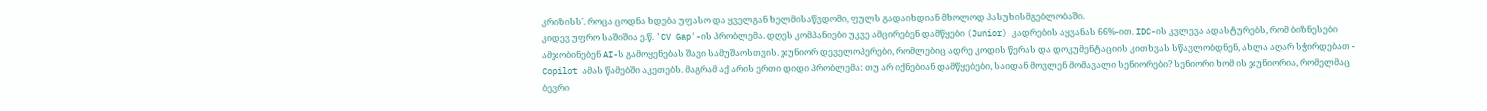კრიზისს'. როცა ცოდნა ხდება უფასო და ყველგან ხელმისაწვდომი, ფულს გადაიხდიან მხოლოდ პასუხისმგებლობაში.
კიდევ უფრო საშიშია ე.წ. 'CV Gap'-ის პრობლემა. დღეს კომპანიები უკვე ამცირებენ დამწყები (Junior) კადრების აყვანას 66%-ით. IDC-ის კვლევა ადასტურებს, რომ ბიზნესები ამჯობინებენ AI-ს გამოყენებას შავი სამუშაოსთვის. ჯუნიორ დეველოპერები, რომლებიც ადრე კოდის წერას და დოკუმენტაციის კითხვას სწავლობდნენ, ახლა აღარ სჭირდებათ - Copilot ამას წამებში აკეთებს. მაგრამ აქ არის ერთი დიდი პრობლემა: თუ არ იქნებიან დამწყებები, საიდან მოვლენ მომავალი სენიორები? სენიორი ხომ ის ჯუნიორია, რომელმაც ბევრი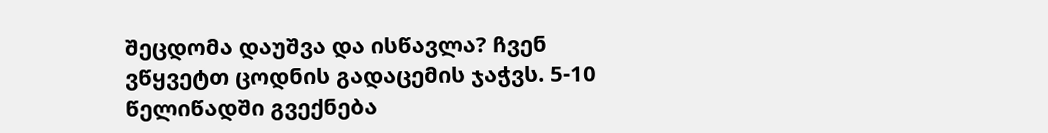შეცდომა დაუშვა და ისწავლა? ჩვენ ვწყვეტთ ცოდნის გადაცემის ჯაჭვს. 5-10 წელიწადში გვექნება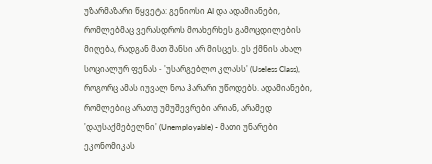უზარმაზარი წყვეტა: გენიოსი AI და ადამიანები, რომლებმაც ვერასდროს მოახერხეს გამოცდილების მიღება, რადგან მათ შანსი არ მისცეს. ეს ქმნის ახალ სოციალურ ფენას - 'უსარგებლო კლასს' (Useless Class), როგორც ამას იუვალ ნოა ჰარარი უწოდებს. ადამიანები, რომლებიც არათუ უმუშევრები არიან, არამედ 'დაუსაქმებელნი' (Unemployable) - მათი უნარები ეკონომიკას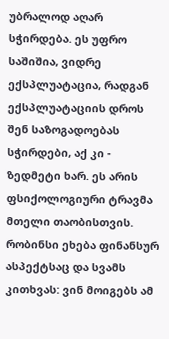უბრალოდ აღარ სჭირდება. ეს უფრო საშიშია, ვიდრე ექსპლუატაცია, რადგან ექსპლუატაციის დროს შენ საზოგადოებას სჭირდები, აქ კი - ზედმეტი ხარ. ეს არის ფსიქოლოგიური ტრავმა მთელი თაობისთვის.
რობინსი ეხება ფინანსურ ასპექტსაც და სვამს კითხვას: ვინ მოიგებს ამ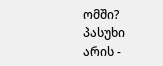ომში? პასუხი არის -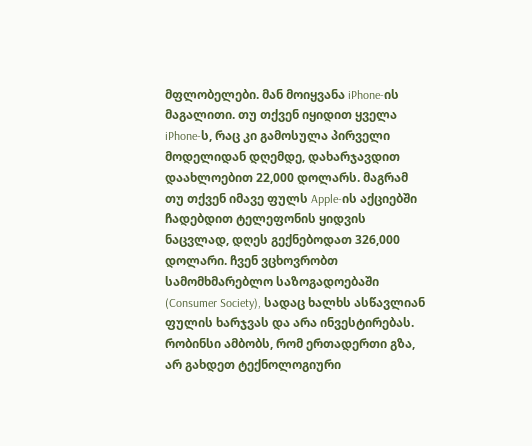მფლობელები. მან მოიყვანა iPhone-ის მაგალითი. თუ თქვენ იყიდით ყველა iPhone-ს, რაც კი გამოსულა პირველი მოდელიდან დღემდე, დახარჯავდით დაახლოებით 22,000 დოლარს. მაგრამ თუ თქვენ იმავე ფულს Apple-ის აქციებში ჩადებდით ტელეფონის ყიდვის ნაცვლად, დღეს გექნებოდათ 326,000 დოლარი. ჩვენ ვცხოვრობთ სამომხმარებლო საზოგადოებაში (Consumer Society), სადაც ხალხს ასწავლიან ფულის ხარჯვას და არა ინვესტირებას. რობინსი ამბობს, რომ ერთადერთი გზა, არ გახდეთ ტექნოლოგიური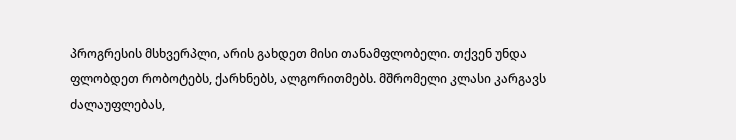პროგრესის მსხვერპლი, არის გახდეთ მისი თანამფლობელი. თქვენ უნდა ფლობდეთ რობოტებს, ქარხნებს, ალგორითმებს. მშრომელი კლასი კარგავს ძალაუფლებას,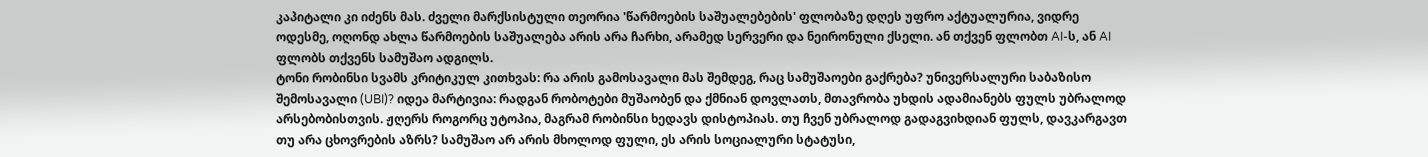კაპიტალი კი იძენს მას. ძველი მარქსისტული თეორია 'წარმოების საშუალებების' ფლობაზე დღეს უფრო აქტუალურია, ვიდრე ოდესმე, ოღონდ ახლა წარმოების საშუალება არის არა ჩარხი, არამედ სერვერი და ნეირონული ქსელი. ან თქვენ ფლობთ AI-ს, ან AI ფლობს თქვენს სამუშაო ადგილს.
ტონი რობინსი სვამს კრიტიკულ კითხვას: რა არის გამოსავალი მას შემდეგ, რაც სამუშაოები გაქრება? უნივერსალური საბაზისო შემოსავალი (UBI)? იდეა მარტივია: რადგან რობოტები მუშაობენ და ქმნიან დოვლათს, მთავრობა უხდის ადამიანებს ფულს უბრალოდ არსებობისთვის. ჟღერს როგორც უტოპია, მაგრამ რობინსი ხედავს დისტოპიას. თუ ჩვენ უბრალოდ გადაგვიხდიან ფულს, დავკარგავთ თუ არა ცხოვრების აზრს? სამუშაო არ არის მხოლოდ ფული, ეს არის სოციალური სტატუსი,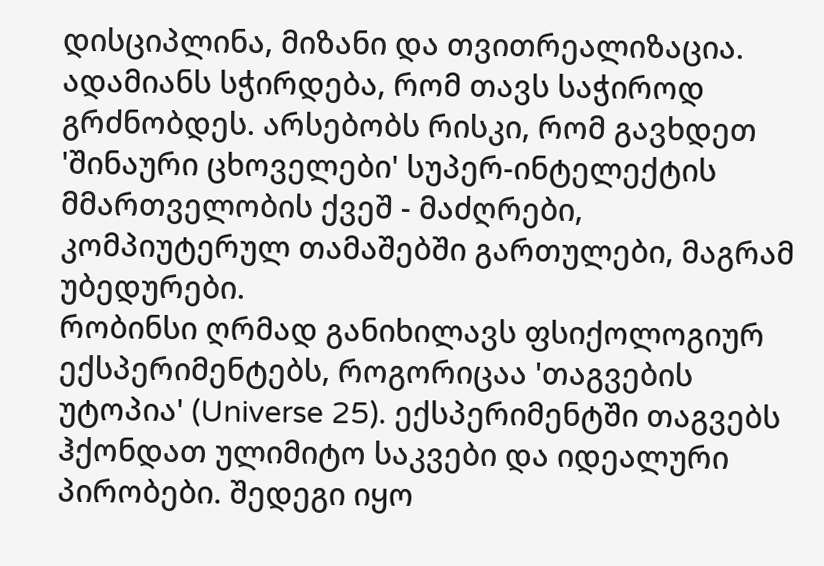დისციპლინა, მიზანი და თვითრეალიზაცია. ადამიანს სჭირდება, რომ თავს საჭიროდ გრძნობდეს. არსებობს რისკი, რომ გავხდეთ 'შინაური ცხოველები' სუპერ-ინტელექტის მმართველობის ქვეშ - მაძღრები, კომპიუტერულ თამაშებში გართულები, მაგრამ უბედურები.
რობინსი ღრმად განიხილავს ფსიქოლოგიურ ექსპერიმენტებს, როგორიცაა 'თაგვების უტოპია' (Universe 25). ექსპერიმენტში თაგვებს ჰქონდათ ულიმიტო საკვები და იდეალური პირობები. შედეგი იყო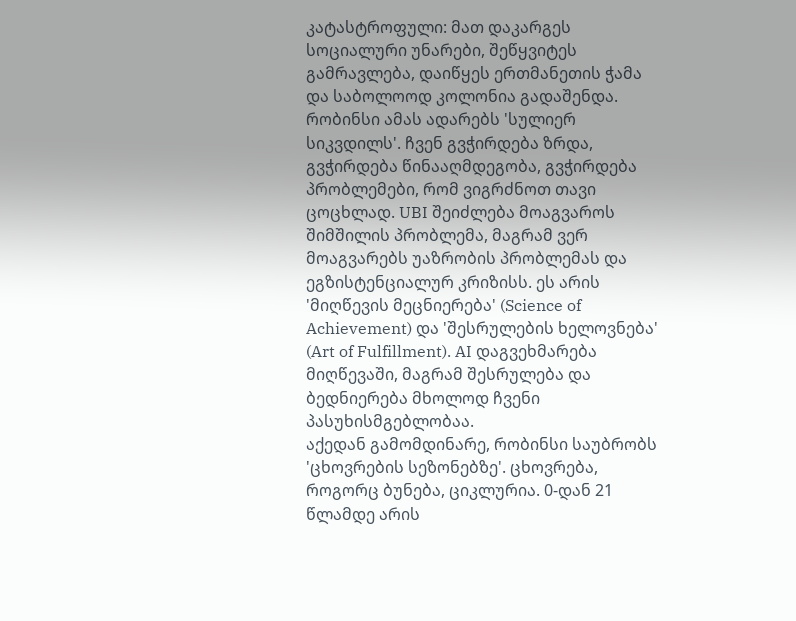კატასტროფული: მათ დაკარგეს სოციალური უნარები, შეწყვიტეს გამრავლება, დაიწყეს ერთმანეთის ჭამა და საბოლოოდ კოლონია გადაშენდა. რობინსი ამას ადარებს 'სულიერ სიკვდილს'. ჩვენ გვჭირდება ზრდა, გვჭირდება წინააღმდეგობა, გვჭირდება პრობლემები, რომ ვიგრძნოთ თავი ცოცხლად. UBI შეიძლება მოაგვაროს შიმშილის პრობლემა, მაგრამ ვერ მოაგვარებს უაზრობის პრობლემას და ეგზისტენციალურ კრიზისს. ეს არის 'მიღწევის მეცნიერება' (Science of Achievement) და 'შესრულების ხელოვნება' (Art of Fulfillment). AI დაგვეხმარება მიღწევაში, მაგრამ შესრულება და ბედნიერება მხოლოდ ჩვენი პასუხისმგებლობაა.
აქედან გამომდინარე, რობინსი საუბრობს 'ცხოვრების სეზონებზე'. ცხოვრება, როგორც ბუნება, ციკლურია. 0-დან 21 წლამდე არის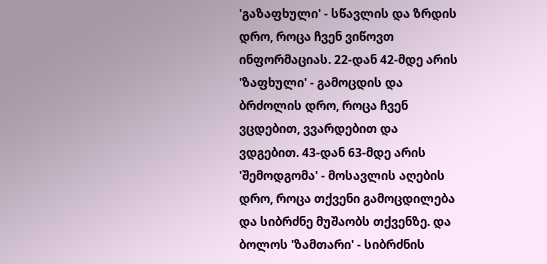'გაზაფხული' - სწავლის და ზრდის დრო, როცა ჩვენ ვიწოვთ ინფორმაციას. 22-დან 42-მდე არის 'ზაფხული' - გამოცდის და ბრძოლის დრო, როცა ჩვენ ვცდებით, ვვარდებით და ვდგებით. 43-დან 63-მდე არის 'შემოდგომა' - მოსავლის აღების დრო, როცა თქვენი გამოცდილება და სიბრძნე მუშაობს თქვენზე. და ბოლოს 'ზამთარი' - სიბრძნის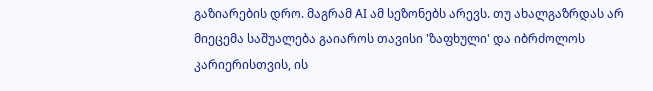გაზიარების დრო. მაგრამ AI ამ სეზონებს არევს. თუ ახალგაზრდას არ მიეცემა საშუალება გაიაროს თავისი 'ზაფხული' და იბრძოლოს კარიერისთვის, ის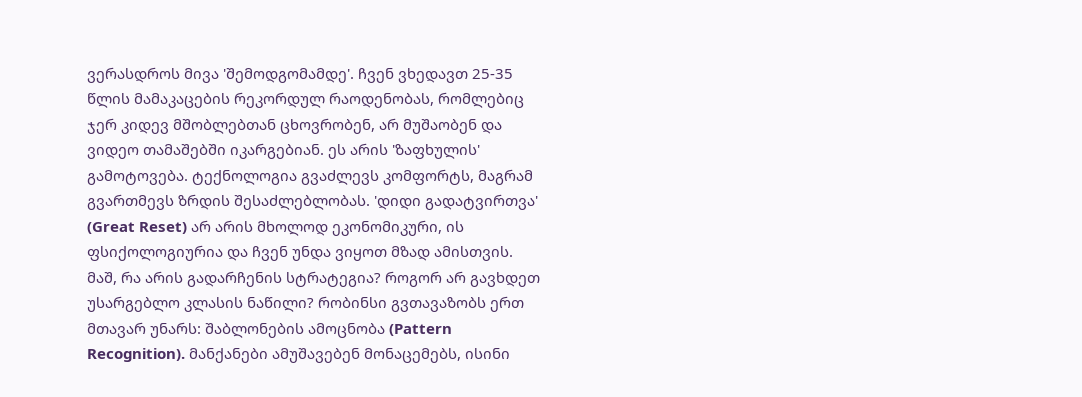ვერასდროს მივა 'შემოდგომამდე'. ჩვენ ვხედავთ 25-35 წლის მამაკაცების რეკორდულ რაოდენობას, რომლებიც ჯერ კიდევ მშობლებთან ცხოვრობენ, არ მუშაობენ და ვიდეო თამაშებში იკარგებიან. ეს არის 'ზაფხულის' გამოტოვება. ტექნოლოგია გვაძლევს კომფორტს, მაგრამ გვართმევს ზრდის შესაძლებლობას. 'დიდი გადატვირთვა' (Great Reset) არ არის მხოლოდ ეკონომიკური, ის ფსიქოლოგიურია და ჩვენ უნდა ვიყოთ მზად ამისთვის.
მაშ, რა არის გადარჩენის სტრატეგია? როგორ არ გავხდეთ უსარგებლო კლასის ნაწილი? რობინსი გვთავაზობს ერთ მთავარ უნარს: შაბლონების ამოცნობა (Pattern Recognition). მანქანები ამუშავებენ მონაცემებს, ისინი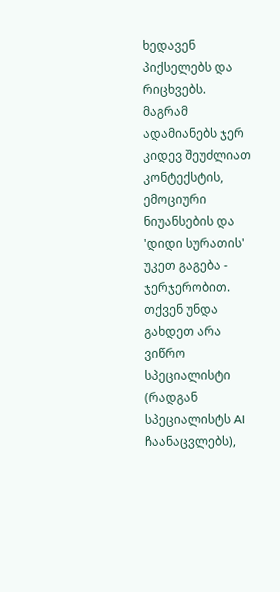ხედავენ პიქსელებს და რიცხვებს. მაგრამ ადამიანებს ჯერ კიდევ შეუძლიათ კონტექსტის, ემოციური ნიუანსების და 'დიდი სურათის' უკეთ გაგება - ჯერჯერობით. თქვენ უნდა გახდეთ არა ვიწრო სპეციალისტი (რადგან სპეციალისტს AI ჩაანაცვლებს),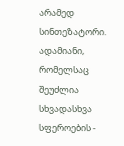არამედ სინთეზატორი. ადამიანი, რომელსაც შეუძლია სხვადასხვა სფეროების -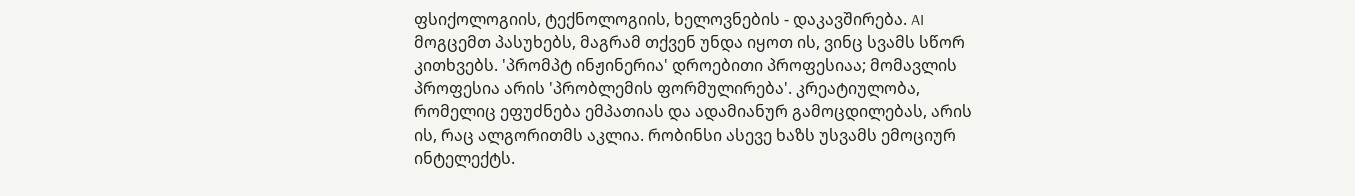ფსიქოლოგიის, ტექნოლოგიის, ხელოვნების - დაკავშირება. AI მოგცემთ პასუხებს, მაგრამ თქვენ უნდა იყოთ ის, ვინც სვამს სწორ კითხვებს. 'პრომპტ ინჟინერია' დროებითი პროფესიაა; მომავლის პროფესია არის 'პრობლემის ფორმულირება'. კრეატიულობა, რომელიც ეფუძნება ემპათიას და ადამიანურ გამოცდილებას, არის ის, რაც ალგორითმს აკლია. რობინსი ასევე ხაზს უსვამს ემოციურ ინტელექტს.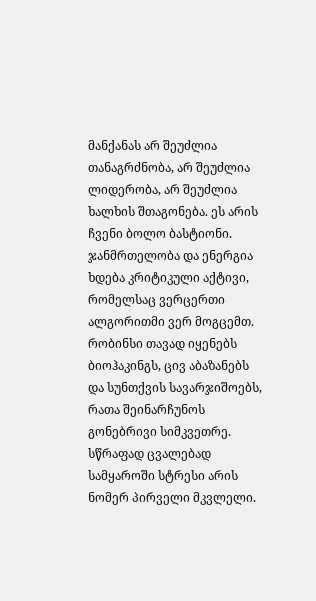მანქანას არ შეუძლია თანაგრძნობა, არ შეუძლია ლიდერობა, არ შეუძლია ხალხის შთაგონება. ეს არის ჩვენი ბოლო ბასტიონი.
ჯანმრთელობა და ენერგია ხდება კრიტიკული აქტივი, რომელსაც ვერცერთი ალგორითმი ვერ მოგცემთ. რობინსი თავად იყენებს ბიოჰაკინგს, ცივ აბაზანებს და სუნთქვის სავარჯიშოებს, რათა შეინარჩუნოს გონებრივი სიმკვეთრე. სწრაფად ცვალებად სამყაროში სტრესი არის ნომერ პირველი მკვლელი.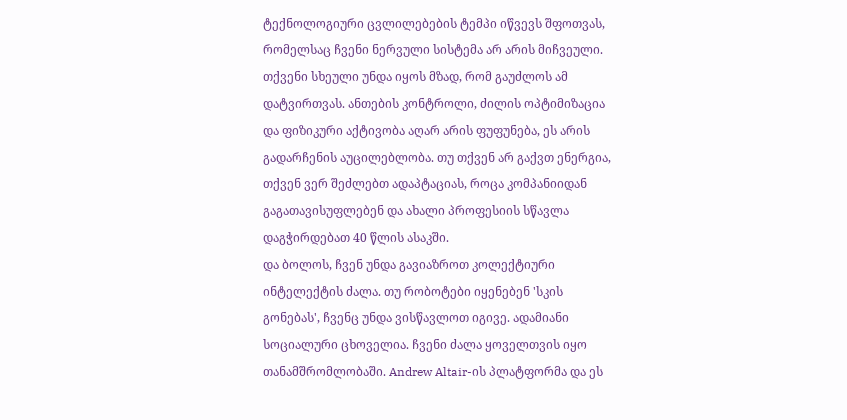ტექნოლოგიური ცვლილებების ტემპი იწვევს შფოთვას, რომელსაც ჩვენი ნერვული სისტემა არ არის მიჩვეული. თქვენი სხეული უნდა იყოს მზად, რომ გაუძლოს ამ დატვირთვას. ანთების კონტროლი, ძილის ოპტიმიზაცია და ფიზიკური აქტივობა აღარ არის ფუფუნება, ეს არის გადარჩენის აუცილებლობა. თუ თქვენ არ გაქვთ ენერგია, თქვენ ვერ შეძლებთ ადაპტაციას, როცა კომპანიიდან გაგათავისუფლებენ და ახალი პროფესიის სწავლა დაგჭირდებათ 40 წლის ასაკში.
და ბოლოს, ჩვენ უნდა გავიაზროთ კოლექტიური ინტელექტის ძალა. თუ რობოტები იყენებენ 'სკის გონებას', ჩვენც უნდა ვისწავლოთ იგივე. ადამიანი სოციალური ცხოველია. ჩვენი ძალა ყოველთვის იყო თანამშრომლობაში. Andrew Altair-ის პლატფორმა და ეს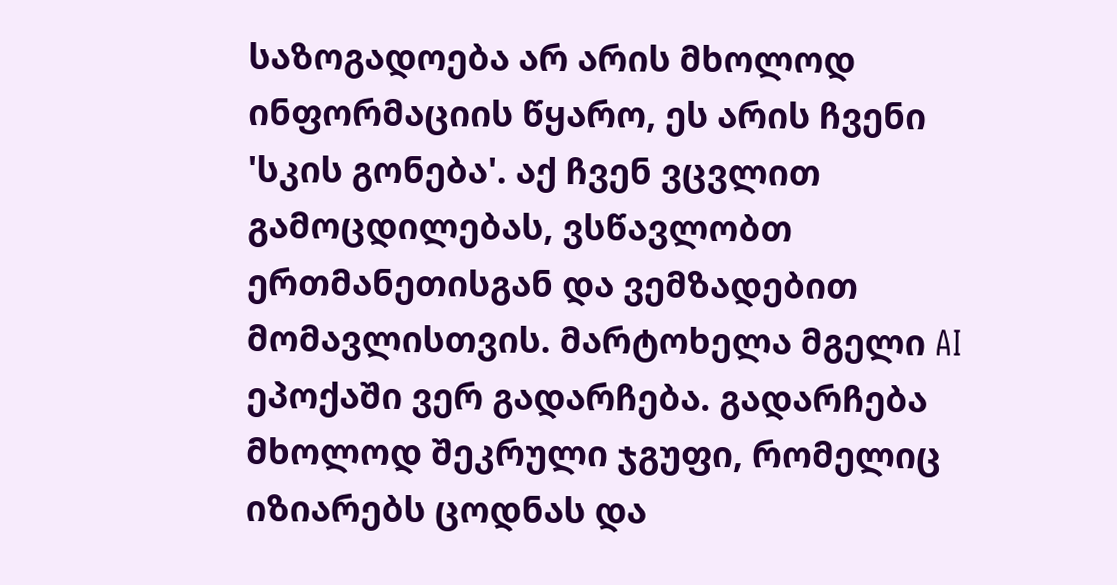საზოგადოება არ არის მხოლოდ ინფორმაციის წყარო, ეს არის ჩვენი 'სკის გონება'. აქ ჩვენ ვცვლით გამოცდილებას, ვსწავლობთ ერთმანეთისგან და ვემზადებით მომავლისთვის. მარტოხელა მგელი AI ეპოქაში ვერ გადარჩება. გადარჩება მხოლოდ შეკრული ჯგუფი, რომელიც იზიარებს ცოდნას და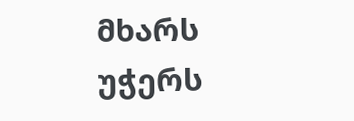მხარს უჭერს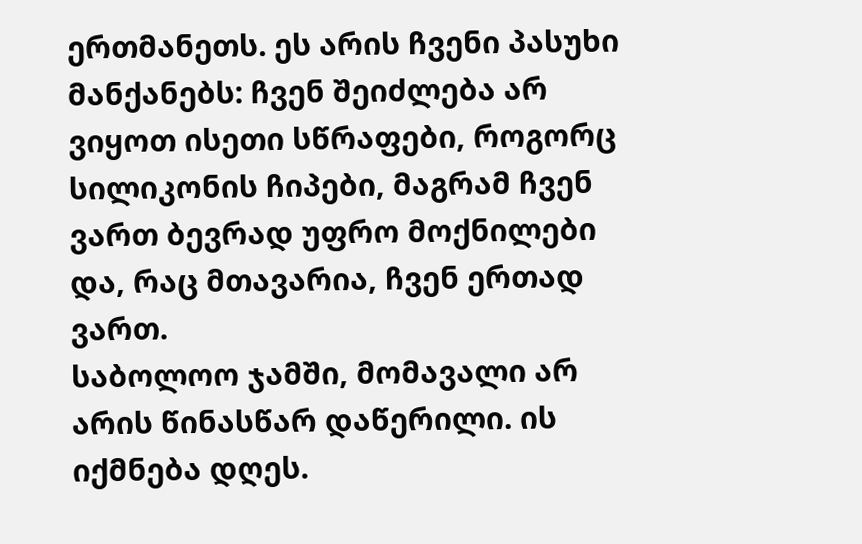ერთმანეთს. ეს არის ჩვენი პასუხი მანქანებს: ჩვენ შეიძლება არ ვიყოთ ისეთი სწრაფები, როგორც სილიკონის ჩიპები, მაგრამ ჩვენ ვართ ბევრად უფრო მოქნილები და, რაც მთავარია, ჩვენ ერთად ვართ.
საბოლოო ჯამში, მომავალი არ არის წინასწარ დაწერილი. ის იქმნება დღეს.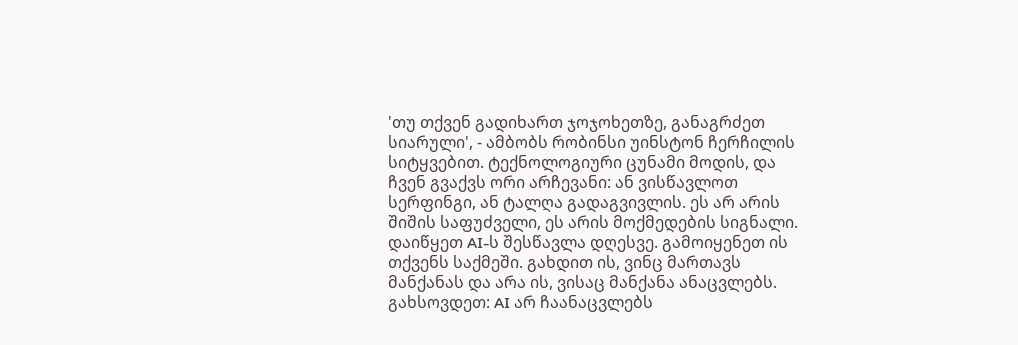'თუ თქვენ გადიხართ ჯოჯოხეთზე, განაგრძეთ სიარული', - ამბობს რობინსი უინსტონ ჩერჩილის სიტყვებით. ტექნოლოგიური ცუნამი მოდის, და ჩვენ გვაქვს ორი არჩევანი: ან ვისწავლოთ სერფინგი, ან ტალღა გადაგვივლის. ეს არ არის შიშის საფუძველი, ეს არის მოქმედების სიგნალი. დაიწყეთ AI-ს შესწავლა დღესვე. გამოიყენეთ ის თქვენს საქმეში. გახდით ის, ვინც მართავს მანქანას და არა ის, ვისაც მანქანა ანაცვლებს. გახსოვდეთ: AI არ ჩაანაცვლებს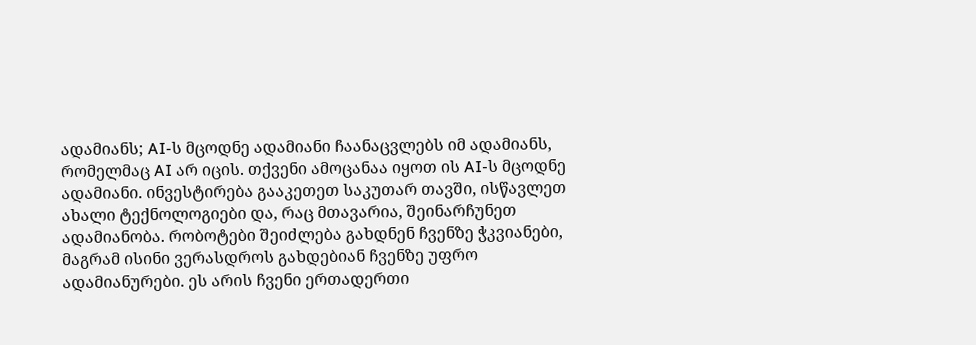ადამიანს; AI-ს მცოდნე ადამიანი ჩაანაცვლებს იმ ადამიანს, რომელმაც AI არ იცის. თქვენი ამოცანაა იყოთ ის AI-ს მცოდნე ადამიანი. ინვესტირება გააკეთეთ საკუთარ თავში, ისწავლეთ ახალი ტექნოლოგიები და, რაც მთავარია, შეინარჩუნეთ ადამიანობა. რობოტები შეიძლება გახდნენ ჩვენზე ჭკვიანები, მაგრამ ისინი ვერასდროს გახდებიან ჩვენზე უფრო ადამიანურები. ეს არის ჩვენი ერთადერთი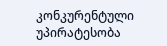კონკურენტული უპირატესობა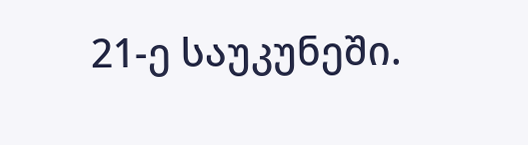21-ე საუკუნეში.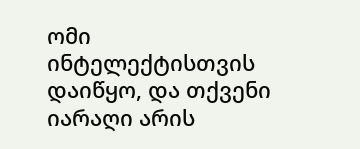ომი ინტელექტისთვის დაიწყო, და თქვენი იარაღი არის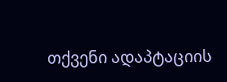თქვენი ადაპტაციის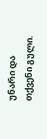უნარი და თქვენი გული.